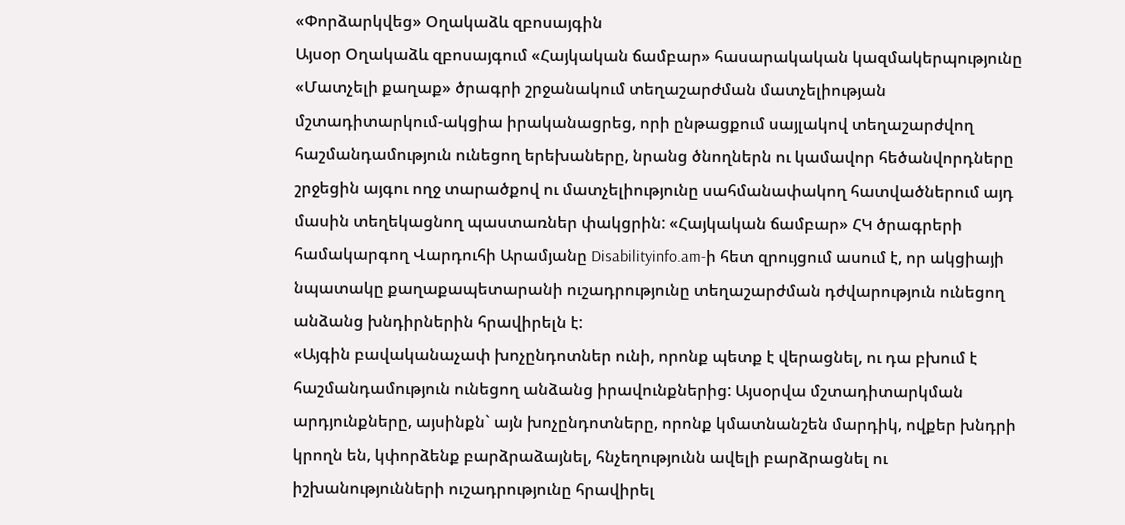«Փորձարկվեց» Օղակաձև զբոսայգին
Այսօր Օղակաձև զբոսայգում «Հայկական ճամբար» հասարակական կազմակերպությունը «Մատչելի քաղաք» ծրագրի շրջանակում տեղաշարժման մատչելիության մշտադիտարկում-ակցիա իրականացրեց, որի ընթացքում սայլակով տեղաշարժվող հաշմանդամություն ունեցող երեխաները, նրանց ծնողներն ու կամավոր հեծանվորդները շրջեցին այգու ողջ տարածքով ու մատչելիությունը սահմանափակող հատվածներում այդ մասին տեղեկացնող պաստառներ փակցրին: «Հայկական ճամբար» ՀԿ ծրագրերի համակարգող Վարդուհի Արամյանը Disabilityinfo.am-ի հետ զրույցում ասում է, որ ակցիայի նպատակը քաղաքապետարանի ուշադրությունը տեղաշարժման դժվարություն ունեցող անձանց խնդիրներին հրավիրելն է:
«Այգին բավականաչափ խոչընդոտներ ունի, որոնք պետք է վերացնել, ու դա բխում է հաշմանդամություն ունեցող անձանց իրավունքներից: Այսօրվա մշտադիտարկման արդյունքները, այսինքն` այն խոչընդոտները, որոնք կմատնանշեն մարդիկ, ովքեր խնդրի կրողն են, կփորձենք բարձրաձայնել, հնչեղությունն ավելի բարձրացնել ու իշխանությունների ուշադրությունը հրավիրել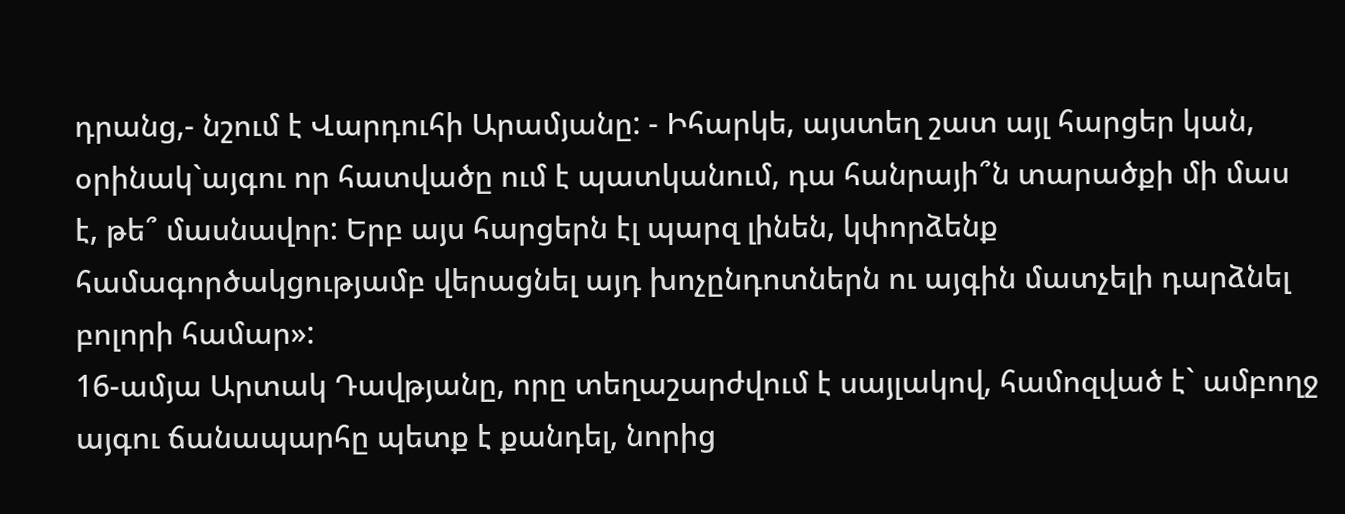դրանց,- նշում է Վարդուհի Արամյանը: - Իհարկե, այստեղ շատ այլ հարցեր կան, օրինակ`այգու որ հատվածը ում է պատկանում, դա հանրայի՞ն տարածքի մի մաս է, թե՞ մասնավոր: Երբ այս հարցերն էլ պարզ լինեն, կփորձենք համագործակցությամբ վերացնել այդ խոչընդոտներն ու այգին մատչելի դարձնել բոլորի համար»:
16-ամյա Արտակ Դավթյանը, որը տեղաշարժվում է սայլակով, համոզված է` ամբողջ այգու ճանապարհը պետք է քանդել, նորից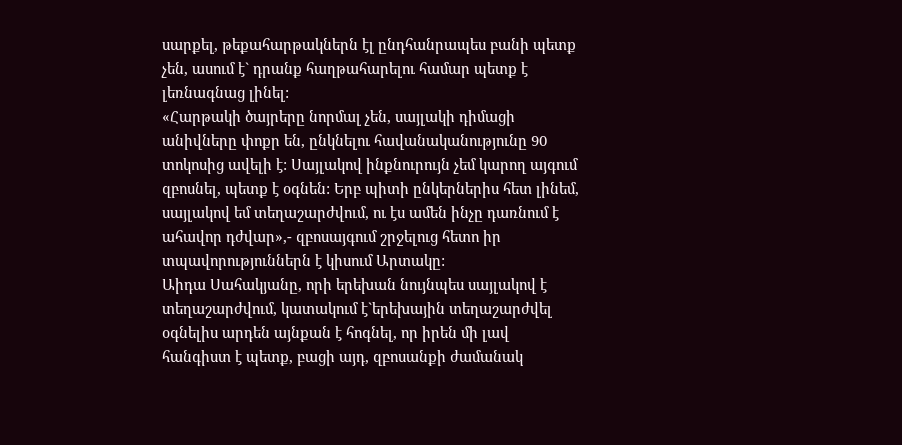սարքել, թեքահարթակներն էլ ընդհանրապես բանի պետք չեն, ասում է` դրանք հաղթահարելու համար պետք է լեռնագնաց լինել:
«Հարթակի ծայրերը նորմալ չեն, սայլակի դիմացի անիվները փոքր են, ընկնելու հավանականությունը 90 տոկոսից ավելի է: Սայլակով ինքնուրույն չեմ կարող այգում զբոսնել, պետք է օգնեն: Երբ պիտի ընկերներիս հետ լինեմ, սայլակով եմ տեղաշարժվում, ու էս ամեն ինչը դառնում է ահավոր դժվար»,- զբոսայգում շրջելուց հետո իր տպավորություններն է կիսում Արտակը:
Աիդա Սահակյանը, որի երեխան նույնպես սայլակով է տեղաշարժվում, կատակում է`երեխային տեղաշարժվել օգնելիս արդեն այնքան է հոգնել, որ իրեն մի լավ հանգիստ է պետք, բացի այդ, զբոսանքի ժամանակ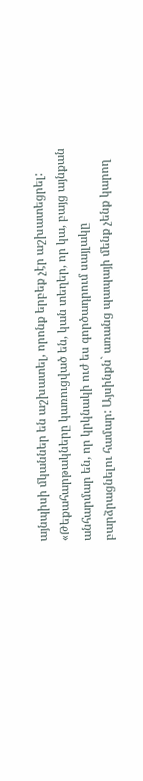այնպիսի մկաններ են աշխատել, որոնք երբեք չէր աշխատեցրել:
«Թեքահարթակները կառուցված են, կան տեղեր, որ կա, բայց այնքան անհարմար են, որ կրկնակի ուժ ես գործադրում սայլակը բարձրացնելու համար: Այսինքն` առանց պապայի մենք չենք կարող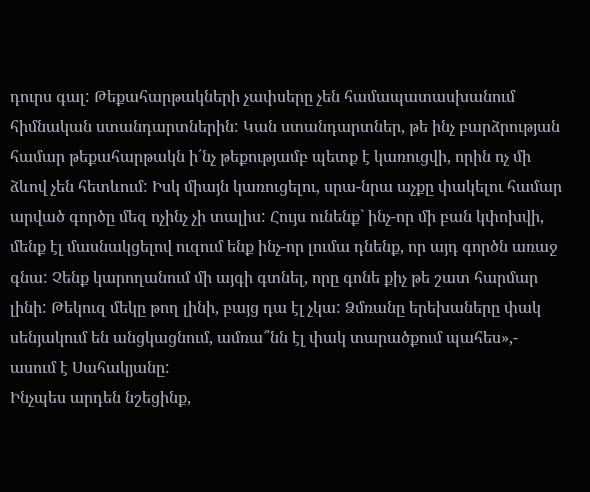դուրս գալ: Թեքահարթակների չափսերը չեն համապատասխանում հիմնական ստանդարտներին: Կան ստանդարտներ, թե ինչ բարձրության համար թեքահարթակն ի´նչ թեքությամբ պետք է կառուցվի, որին ոչ մի ձևով չեն հետևում: Իսկ միայն կառուցելու, սրա-նրա աչքը փակելու համար արված գործը մեզ ոչինչ չի տալիս: Հույս ունենք` ինչ-որ մի բան կփոխվի, մենք էլ մասնակցելով ուզում ենք ինչ-որ լումա դնենք, որ այդ գործն առաջ գնա: Չենք կարողանում մի այգի գտնել, որը գոնե քիչ թե շատ հարմար լինի: Թեկուզ մեկը թող լինի, բայց դա էլ չկա: Ձմռանը երեխաները փակ սենյակում են անցկացնում, ամռա՞նն էլ փակ տարածքում պահես»,- ասում է Սահակյանը:
Ինչպես արդեն նշեցինք,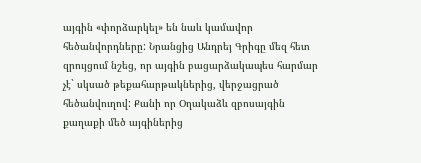այգին «փորձարկել» են նաև կամավոր հեծանվորդները: Նրանցից Անդրեյ Գրիգը մեզ հետ զրույցում նշեց, որ այգին բացարձակապես հարմար չէ` սկսած թեքահարթակներից, վերջացրած հեծանվուղով: Քանի որ Օղակաձև զբոսայգին քաղաքի մեծ այգիներից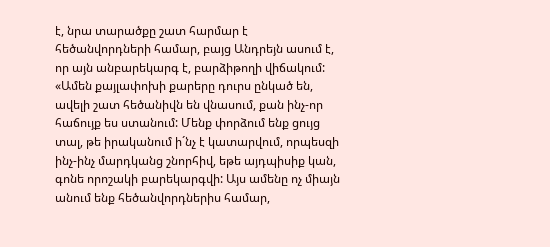է, նրա տարածքը շատ հարմար է հեծանվորդների համար, բայց Անդրեյն ասում է, որ այն անբարեկարգ է, բարձիթողի վիճակում:
«Ամեն քայլափոխի քարերը դուրս ընկած են, ավելի շատ հեծանիվն են վնասում, քան ինչ-որ հաճույք ես ստանում: Մենք փորձում ենք ցույց տալ, թե իրականում ի´նչ է կատարվում, որպեսզի ինչ-ինչ մարդկանց շնորհիվ, եթե այդպիսիք կան, գոնե որոշակի բարեկարգվի: Այս ամենը ոչ միայն անում ենք հեծանվորդներիս համար,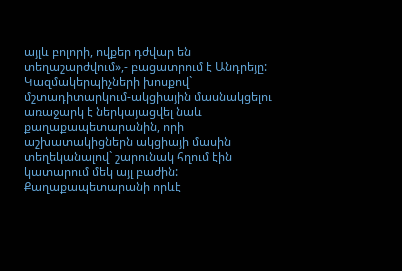այլև բոլորի, ովքեր դժվար են տեղաշարժվում»,- բացատրում է Անդրեյը:
Կազմակերպիչների խոսքով` մշտադիտարկում-ակցիային մասնակցելու առաջարկ է ներկայացվել նաև քաղաքապետարանին, որի աշխատակիցներն ակցիայի մասին տեղեկանալով` շարունակ հղում էին կատարում մեկ այլ բաժին: Քաղաքապետարանի որևէ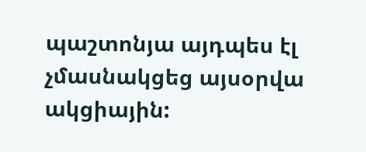պաշտոնյա այդպես էլ չմասնակցեց այսօրվա ակցիային: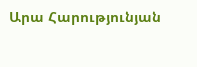Արա Հարությունյան